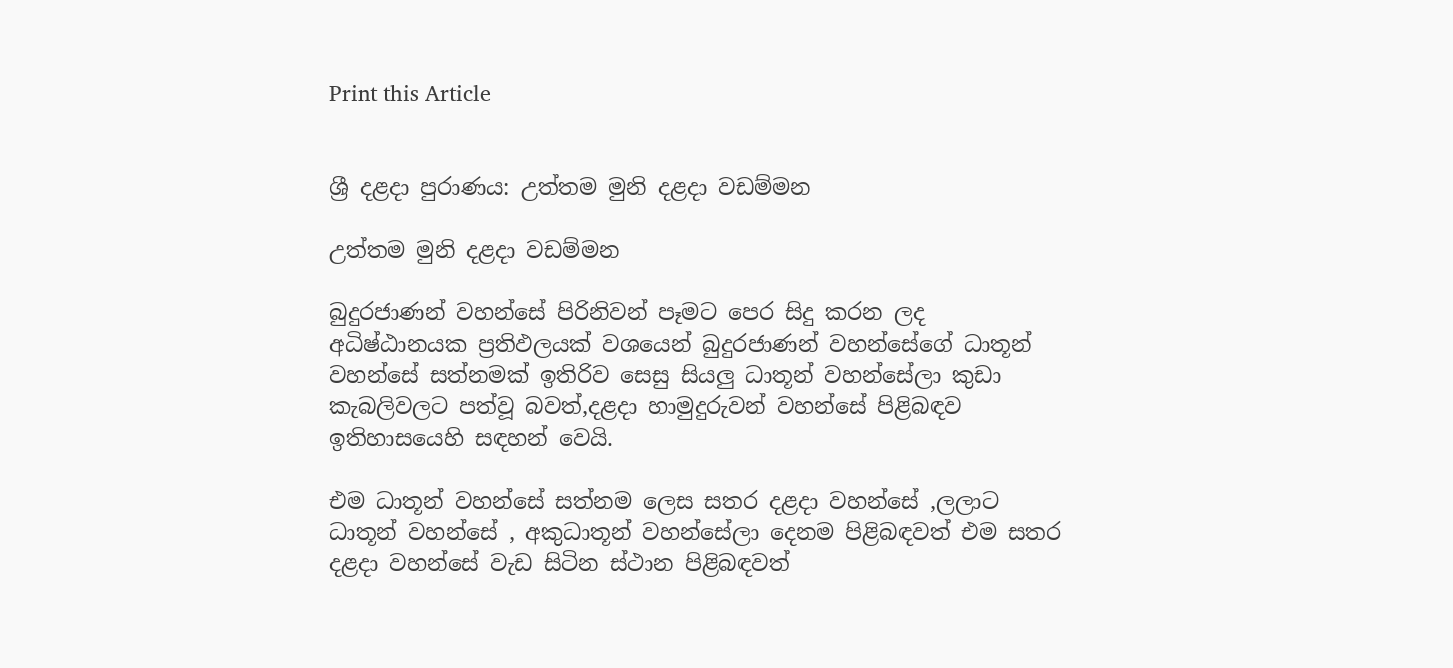Print this Article


ශ්‍රී දළදා පුරාණය: උත්තම මුනි දළදා වඩම්මන

උත්තම මුනි දළදා වඩම්මන

බුදුරජාණන් වහන්සේ පිරිනිවන් පෑමට පෙර සිදු කරන ලද අධිෂ්ඨානයක ප්‍රතිඵලයක් වශයෙන් බුදුරජාණන් වහන්සේගේ ධාතූන් වහන්සේ සත්නමක් ඉතිරිව සෙසු සියලු ධාතූන් වහන්සේලා කුඩා කැබලිවලට පත්වූ බවත්,දළදා හාමුදුරුවන් වහන්සේ පිළිබඳව ඉතිහාසයෙහි සඳහන් වෙයි.

එම ධාතූන් වහන්සේ සත්නම ලෙස සතර දළදා වහන්සේ ,ලලාට ධාතූන් වහන්සේ , අකුධාතූන් වහන්සේලා දෙනම පිළිබඳවත් එම සතර දළදා වහන්සේ වැඩ සිටින ස්ථාන පිළිබඳවත්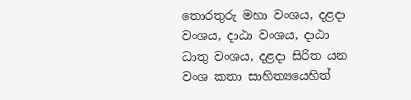තොරතුරු මහා වංශය, දළදා වංශය, දාඨා වංශය, දාඨා ධාතු වංශය, දළදා සිරිත යන වංශ කතා සාහිත්‍යයෙහිත්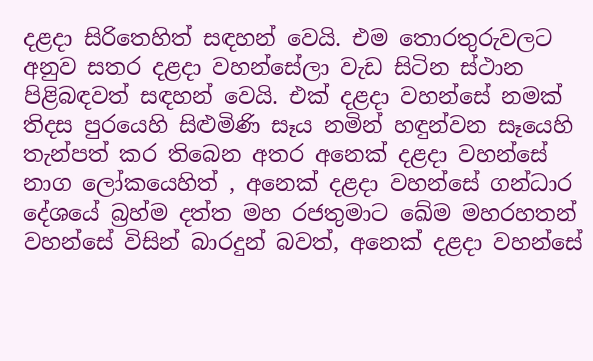දළදා සිරිතෙහිත් සඳහන් වෙයි. එම තොරතුරුවලට අනුව සතර දළදා වහන්සේලා වැඩ සිටින ස්ථාන පිළිබඳවත් සඳහන් වෙයි. එක් දළදා වහන්සේ නමක් තිදස පුරයෙහි සිළුමිණි සෑය නමින් හඳුන්වන සෑයෙහි තැන්පත් කර තිබෙන අතර අනෙක් දළදා වහන්සේ නාග ලෝකයෙහිත් , අනෙක් දළදා වහන්සේ ගන්ධාර දේශයේ බ්‍රහ්ම දත්ත මහ රජතුමාට ඛේම මහරහතන් වහන්සේ විසින් බාරදුන් බවත්, අනෙක් දළදා වහන්සේ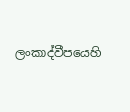ලංකාද්වීපයෙහි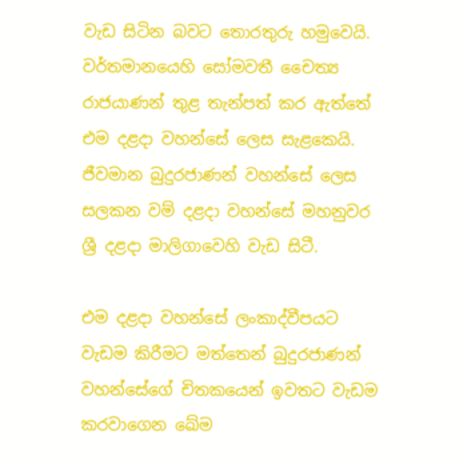වැඩ සිටින බවට තොරතුරු හමුවෙයි. වර්තමානයෙහි සෝමවතී චෛත්‍ය රාජයාණන් තුළ තැන්පත් කර ඇත්තේ එම දළදා වහන්සේ ලෙස සැළකෙයි. ජීවමාන බුදුරජාණන් වහන්සේ ලෙස සලකන වම් දළදා වහන්සේ මහනුවර ශ්‍රී දළදා මාලිගාවෙහි වැඩ සිටී.

එම දළදා වහන්සේ ලංකාද්වීපයට වැඩම කිරීමට මත්තෙන් බුදුරජාණන් වහන්සේගේ චිතකයෙන් ඉවතට වැඩම කරවාගෙන ඛේම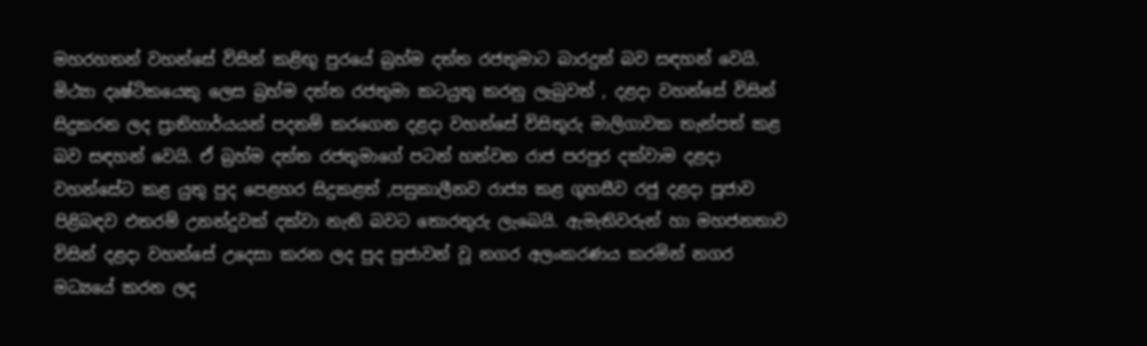මහරහතන් වහන්සේ විසින් කළිඟු පුරයේ බ්‍රහ්ම දත්ත රජතුමාට බාරදුන් බව සඳහන් වෙයි. මිථ්‍යා දෘෂ්ටිකයෙකු ලෙස බ්‍රහ්ම දත්ත රජතුමා කටයුතු කරනු ලැබුවත් , දළදා වහන්සේ විසින් සිදුකරන ලද ප්‍රාතිහාර්යයන් පදනම් කරගෙන දළදා වහන්සේ විසිතුරු මාලිගාවක තැන්පත් කළ බව සඳහන් වෙයි. ඒ බ්‍රහ්ම දත්ත රජතුමාගේ පටන් හත්වන රාජ පරපුර දක්වාම දළදා වහන්සේට කළ යුතු පුද පෙළහර සිදුකළත් ,පසුකාලීනව රාජ්‍ය කළ ගුහසීව රජු දළදා පූජාව පිළිබඳව එතරම් උනන්දුවක් දක්වා නැති බවට තොරතුරු ලැබෙයි. ඇමැතිවරුන් හා මහජනතාව විසින් දළදා වහන්සේ උදෙසා කරන ලද පුද පුජාවන් වූ නගර අලංකරණය කරමින් නගර මධ්‍යයේ කරන ලද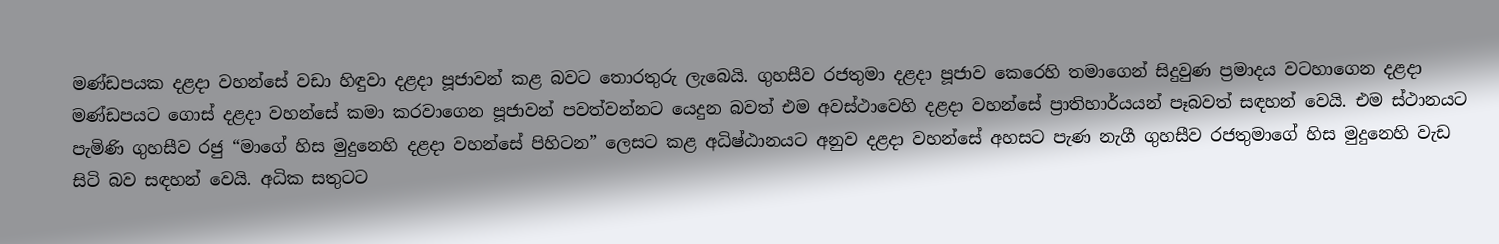මණ්ඩපයක දළදා වහන්සේ වඩා හිඳුවා දළදා පූජාවන් කළ බවට තොරතුරු ලැබෙයි. ගුහසීව රජතුමා දළදා පූජාව කෙරෙහි තමාගෙන් සිදුවුණ ප්‍රමාදය වටහාගෙන දළදා මණ්ඩපයට ගොස් දළදා වහන්සේ කමා කරවාගෙන පූජාවන් පවත්වන්නට යෙදුන බවත් එම අවස්ථාවෙහි දළදා වහන්සේ ප්‍රාතිහාර්යයන් පෑබවත් සඳහන් වෙයි. එම ස්ථානයට පැමිණි ගුහසීව රජු “මාගේ හිස මුදුනෙහි දළදා වහන්සේ පිහිටන” ලෙසට කළ අධිෂ්ඨානයට අනුව දළදා වහන්සේ අහසට පැණ නැගී ගුහසීව රජතුමාගේ හිස මුදුනෙහි වැඩ සිටි බව සඳහන් වෙයි. අධික සතුටට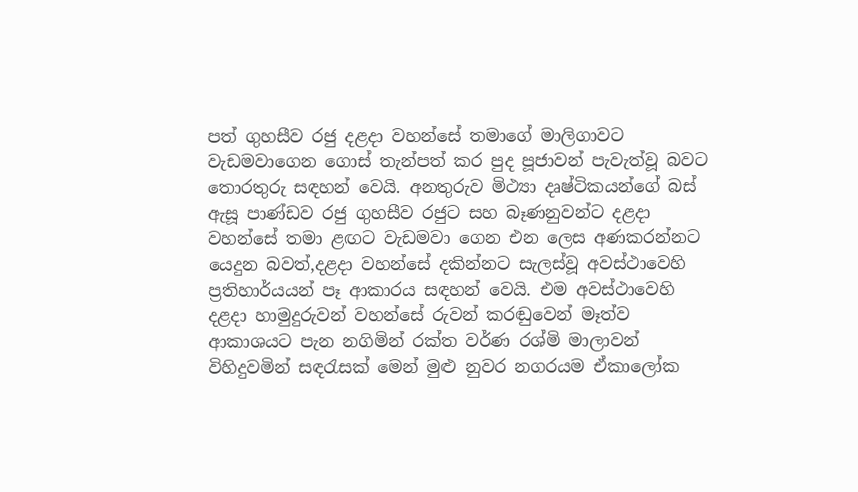පත් ගුහසීව රජු දළදා වහන්සේ තමාගේ මාලිගාවට වැඩමවාගෙන ගොස් තැන්පත් කර පුද පූජාවන් පැවැත්වූ බවට තොරතුරු සඳහන් වෙයි. අනතුරුව මිථ්‍යා දෘෂ්ටිකයන්ගේ බස් ඇසූ පාණ්ඩව රජු ගුහසීව රජුට සහ බෑණනුවන්ට දළදා වහන්සේ තමා ළඟට වැඩමවා ගෙන එන ලෙස අණකරන්නට යෙදුන බවත්,දළදා වහන්සේ දකින්නට සැලස්වූ අවස්ථාවෙහි ප්‍රතිහාර්යයන් පෑ ආකාරය සඳහන් වෙයි. එම අවස්ථාවෙහි දළදා හාමුදුරුවන් වහන්සේ රුවන් කරඬුවෙන් මෑත්ව ආකාශයට පැන නගිමින් රක්ත වර්ණ රශ්මි මාලාවන් විහිදුවමින් සඳරැසක් මෙන් මුළු නුවර නගරයම ඒකාලෝක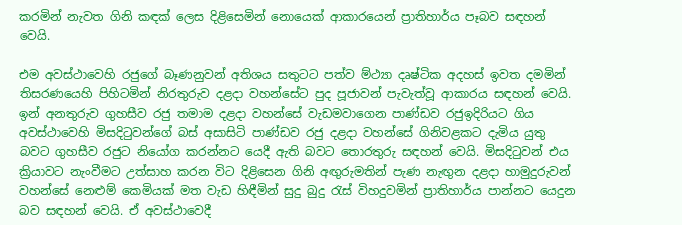කරමින් නැවත ගිනි කඳක් ලෙස දිළිසෙමින් නොයෙක් ආකාරයෙන් ප්‍රාතිහාර්ය පෑබව සඳහන් වෙයි.

එම අවස්ථාවෙහි රජුගේ බෑණනුවන් අතිශය සතුටට පත්ව ම්ථ්‍යා දෘෂ්ටික අදහස් ඉවත දමමින් තිසරණයෙහි පිහිටමින් නිරතුරුව දළදා වහන්සේට පුද පූජාවන් පැවැත්වූ ආකාරය සඳහන් වෙයි. ඉන් අනතුරුව ගුහසීව රජු තමාම දළදා වහන්සේ වැඩමවාගෙන පාණ්ඩව රජුඉදිරියට ගිය අවස්ථාවෙහි මිසදිටුවන්ගේ බස් අසාසිටි පාණ්ඩව රජු දළදා වහන්සේ ගිනිවළකට දැමිය යුතු බවට ගුහසීව රජුට නියෝග කරන්නට යෙදී ඇති බවට තොරතුරු සඳහන් වෙයි. මිසදිටුවන් එය ක්‍රියාවට නැංවීමට උත්සාහ කරන විට දිළිසෙන ගිනි අඟුරුමතින් පැණ නැඟුන දළදා හාමුදුරුවන් වහන්සේ නෙළුම් කෙමියක් මත වැඩ හිඳීමින් සුදු බුදු රැස් විහදුවමින් ප්‍රාතිහාර්ය පාන්නට යෙදුන බව සඳහන් වෙයි. ඒ අවස්ථාවෙදී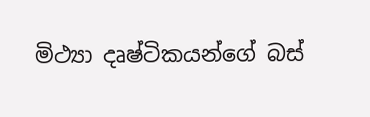මිථ්‍යා දෘෂ්ටිකයන්ගේ බස්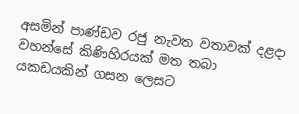අසමින් පාණ්ඩව රජු නැවත වතාවක් දළදා වහන්සේ කිණිහිරයක් මත තබා යකඩයකින් ගසන ලෙසට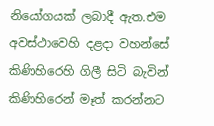නියෝගයක් ලබාදී ඇත.එම අවස්ථාවෙහි දළදා වහන්සේ කිණිහිරෙහි ගිලී සිටි බැවින් කිණිහිරෙන් මෑත් කරන්නට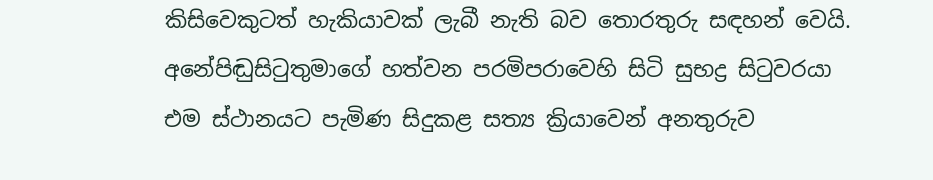කිසිවෙකුටත් හැකියාවක් ලැබී නැති බව තොරතුරු සඳහන් වෙයි. අනේපිඬුසිටුතුමාගේ හත්වන පරමිපරාවෙහි සිටි සුභද්‍ර සිටුවරයා එම ස්ථානයට පැමිණ සිදුකළ සත්‍ය ක්‍රියාවෙන් අනතුරුව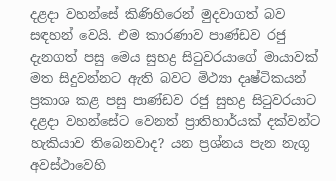දළදා වහන්සේ කිණිහිරෙන් මුදවාගත් බව සඳහන් වෙයි. එම කාරණාව පාණ්ඩව රජු දැනගත් පසු මෙය සුභද්‍ර සිටුවරයාගේ මායාවක් මත සිදුවන්නට ඇති බවට මිථ්‍යා දෘෂ්ටිකයන් ප්‍රකාශ කළ පසු පාණ්ඩව රජු සුභද්‍ර සිටුවරයාට දළදා වහන්සේට වෙනත් ප්‍රාතිහාර්යක් දක්වන්ට හැකියාව තිබෙනවාද? යන ප්‍රශ්නය පැන නැගූ අවස්ථාවෙහි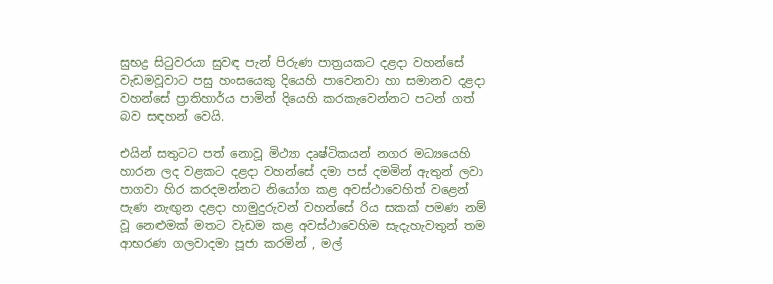සුභද්‍ර සිටුවරයා සුවඳ පැන් පිරුණ පාත්‍රයකට දළදා වහන්සේ වැඩමවූවාට පසු හංසයෙකු දියෙහි පාවෙනවා හා සමානව දළදා වහන්සේ ප්‍රාතිහාර්ය පාමින් දියෙහි කරකැවෙන්නට පටන් ගත් බව සඳහන් වෙයි.

එයින් සතුටට පත් නොවූ මිථ්‍යා දෘෂ්ටිකයන් නගර මධ්‍යයෙහි හාරන ලද වළකට දළදා වහන්සේ දමා පස් දමමින් ඇතුන් ලවා පාගවා හිර කරදමන්නට නියෝග කළ අවස්ථාවෙහිත් වළෙන් පැණ නැඟුන දළදා හාමුදුරුවන් වහන්සේ රිය සකක් පමණ නම් වූ නෙළුමක් මතට වැඩම කළ අවස්ථාවෙහිම සැදැහැවතුන් තම ආභරණ ගලවාදමා පූජා කරමින් , මල්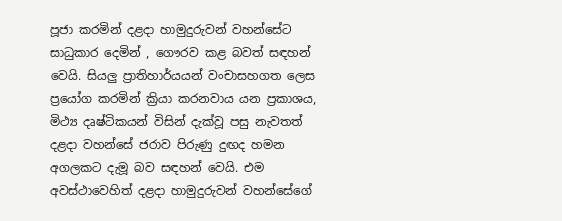පූජා කරමින් දළදා හාමුදුරුවන් වහන්සේට සාධුකාර දෙමින් , ගෞරව කළ බවත් සඳහන් වෙයි. සියලු ප්‍රාතිහාර්යයන් වංචාසහගත ලෙස ප්‍රයෝග කරමින් ක්‍රියා කරනවාය යන ප්‍රකාශය, මිථ්‍ය දෘෂ්ටිකයන් විසින් දැක්වූ පසු නැවතත් දළදා වහන්සේ ජරාව පිරුණු දුඟද හමන අගලකට දැමූ බව සඳහන් වෙයි. එම අවස්ථාවෙහිත් දළදා හාමුදුරුවන් වහන්සේගේ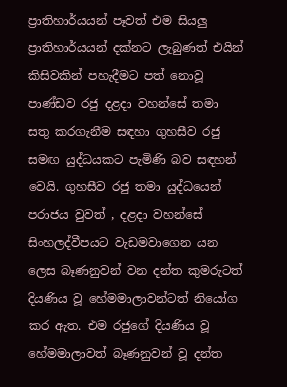ප්‍රාතිහාර්යයන් පෑවත් එම සියලු ප්‍රාතිහාර්යයන් දක්නට ලැබුණත් එයින් කිසිවකින් පහැදීමට පත් නොවූ පාණ්ඩව රජු දළදා වහන්සේ තමා සතු කරගැනීම සඳහා ගුහසීව රජු සමඟ යුද්ධයකට පැමිණි බව සඳහන් වෙයි. ගුහසීව රජු තමා යුද්ධයෙන් පරාජය වුවත් , දළදා වහන්සේ සිංහලද්වීපයට වැඩමවාගෙන යන ලෙස බෑණනුවන් වන දන්ත කුමරුටත් දියණිය වූ හේමමාලාවන්ටත් නියෝග කර ඇත. එම රජුගේ දියණිය වූ හේමමාලාවත් බෑණනුවන් වූ දන්ත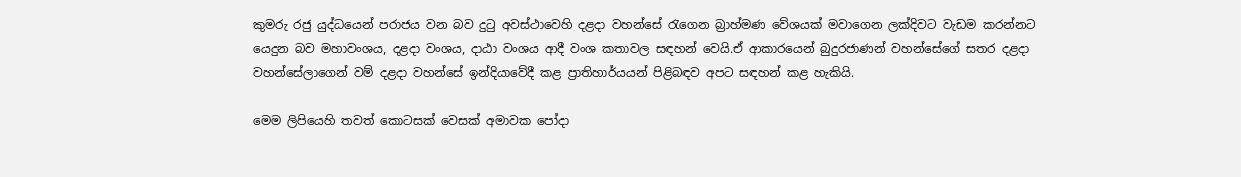කුමරු රජු යුද්ධයෙන් පරාජය වන බව දුටු අවස්ථාවෙහි දළදා වහන්සේ රැගෙන බ්‍රාහ්මණ වේශයක් මවාගෙන ලක්දිවට වැඩම කරන්නට යෙදුන බව මහාවංශය, දළදා වංශය, දාඨා වංශය ආදී වංශ කතාවල සඳහන් වෙයි.ඒ ආකාරයෙන් බුදුරජාණන් වහන්සේගේ සතර දළදා වහන්සේලාගෙන් වම් දළදා වහන්සේ ඉන්දියාවේදී කළ ප්‍රාතිහාර්යයන් පිළිබඳව අපට සඳහන් කළ හැකියි.

මෙම ලිපියෙහි තවත් කොටසක් වෙසක් අමාවක පෝදා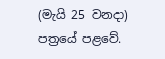(මැයි 25 වනදා) පත්‍රයේ පළවේ.